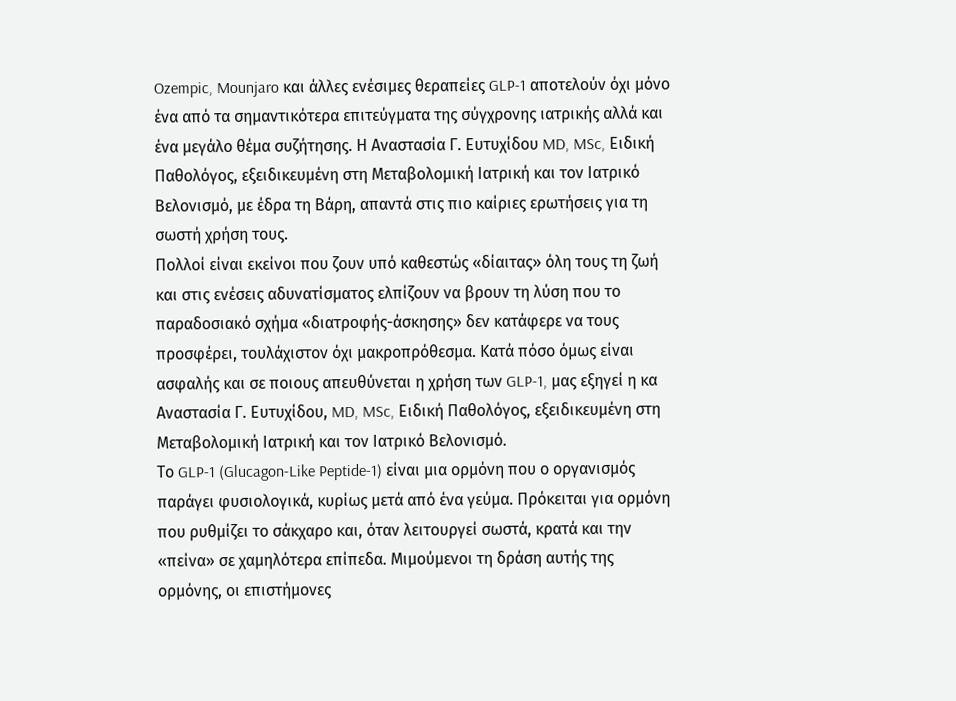Ozempic, Mounjaro και άλλες ενέσιμες θεραπείες GLP-1 αποτελούν όχι μόνο ένα από τα σημαντικότερα επιτεύγματα της σύγχρονης ιατρικής αλλά και ένα μεγάλο θέμα συζήτησης. Η Αναστασία Γ. Ευτυχίδου MD, MSc, Ειδική Παθολόγος, εξειδικευμένη στη Μεταβολομική Ιατρική και τον Ιατρικό Βελονισμό, με έδρα τη Βάρη, απαντά στις πιο καίριες ερωτήσεις για τη σωστή χρήση τους.
Πολλοί είναι εκείνοι που ζουν υπό καθεστώς «δίαιτας» όλη τους τη ζωή και στις ενέσεις αδυνατίσματος ελπίζουν να βρουν τη λύση που το παραδοσιακό σχήμα «διατροφής-άσκησης» δεν κατάφερε να τους προσφέρει, τουλάχιστον όχι μακροπρόθεσμα. Κατά πόσο όμως είναι ασφαλής και σε ποιους απευθύνεται η χρήση των GLP-1, μας εξηγεί η κα Αναστασία Γ. Ευτυχίδου, MD, MSc, Ειδική Παθολόγος, εξειδικευμένη στη Μεταβολομική Ιατρική και τον Ιατρικό Βελονισμό.
Το GLP-1 (Glucagon-Like Peptide-1) είναι μια ορμόνη που ο οργανισμός παράγει φυσιολογικά, κυρίως μετά από ένα γεύμα. Πρόκειται για ορμόνη που ρυθμίζει το σάκχαρο και, όταν λειτουργεί σωστά, κρατά και την «πείνα» σε χαμηλότερα επίπεδα. Μιμούμενοι τη δράση αυτής της ορμόνης, οι επιστήμονες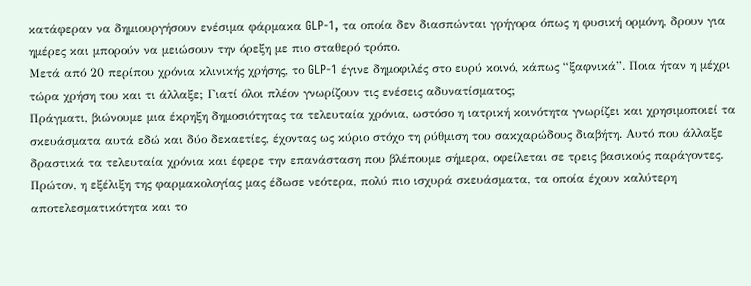κατάφεραν να δημιουργήσουν ενέσιμα φάρμακα GLP-1, τα οποία δεν διασπώνται γρήγορα όπως η φυσική ορμόνη, δρουν για ημέρες και μπορούν να μειώσουν την όρεξη με πιο σταθερό τρόπο.
Μετά από 20 περίπου χρόνια κλινικής χρήσης, το GLP-1 έγινε δημοφιλές στο ευρύ κοινό, κάπως “ξαφνικά”. Ποια ήταν η μέχρι τώρα χρήση του και τι άλλαξε; Γιατί όλοι πλέον γνωρίζουν τις ενέσεις αδυνατίσματος;
Πράγματι, βιώνουμε μια έκρηξη δημοσιότητας τα τελευταία χρόνια, ωστόσο η ιατρική κοινότητα γνωρίζει και χρησιμοποιεί τα σκευάσματα αυτά εδώ και δύο δεκαετίες, έχοντας ως κύριο στόχο τη ρύθμιση του σακχαρώδους διαβήτη. Αυτό που άλλαξε δραστικά τα τελευταία χρόνια και έφερε την επανάσταση που βλέπουμε σήμερα, οφείλεται σε τρεις βασικούς παράγοντες. Πρώτον, η εξέλιξη της φαρμακολογίας μας έδωσε νεότερα, πολύ πιο ισχυρά σκευάσματα, τα οποία έχουν καλύτερη αποτελεσματικότητα και το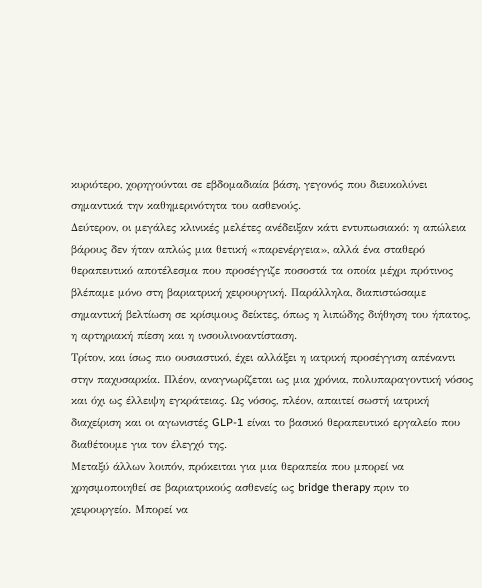κυριότερο, χορηγούνται σε εβδομαδιαία βάση, γεγονός που διευκολύνει σημαντικά την καθημερινότητα του ασθενούς.
Δεύτερον, οι μεγάλες κλινικές μελέτες ανέδειξαν κάτι εντυπωσιακό: η απώλεια βάρους δεν ήταν απλώς μια θετική «παρενέργεια», αλλά ένα σταθερό θεραπευτικό αποτέλεσμα που προσέγγιζε ποσοστά τα οποία μέχρι πρότινος βλέπαμε μόνο στη βαριατρική χειρουργική. Παράλληλα, διαπιστώσαμε σημαντική βελτίωση σε κρίσιμους δείκτες, όπως η λιπώδης διήθηση του ήπατος, η αρτηριακή πίεση και η ινσουλινοαντίσταση.
Τρίτον, και ίσως πιο ουσιαστικό, έχει αλλάξει η ιατρική προσέγγιση απέναντι στην παχυσαρκία. Πλέον, αναγνωρίζεται ως μια χρόνια, πολυπαραγοντική νόσος και όχι ως έλλειψη εγκράτειας. Ως νόσος, πλέον, απαιτεί σωστή ιατρική διαχείριση και οι αγωνιστές GLP-1 είναι το βασικό θεραπευτικό εργαλείο που διαθέτουμε για τον έλεγχό της.
Μεταξύ άλλων λοιπόν, πρόκειται για μια θεραπεία που μπορεί να χρησιμοποιηθεί σε βαριατρικούς ασθενείς ως bridge therapy πριν το χειρουργείο. Μπορεί να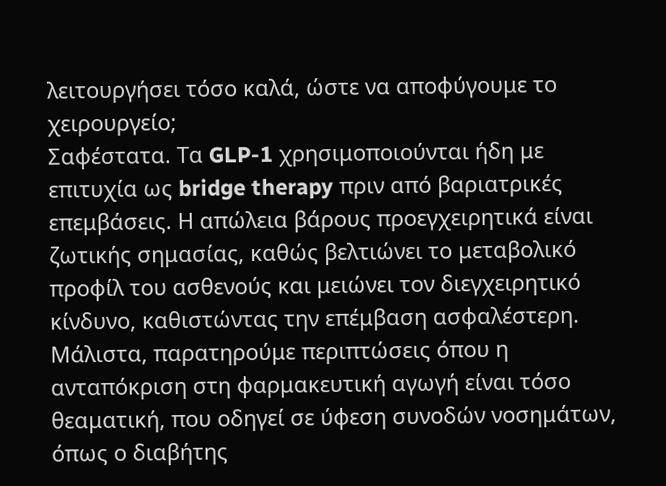λειτουργήσει τόσο καλά, ώστε να αποφύγουμε το χειρουργείο;
Σαφέστατα. Τα GLP-1 χρησιμοποιούνται ήδη με επιτυχία ως bridge therapy πριν από βαριατρικές επεμβάσεις. Η απώλεια βάρους προεγχειρητικά είναι ζωτικής σημασίας, καθώς βελτιώνει το μεταβολικό προφίλ του ασθενούς και μειώνει τον διεγχειρητικό κίνδυνο, καθιστώντας την επέμβαση ασφαλέστερη. Μάλιστα, παρατηρούμε περιπτώσεις όπου η ανταπόκριση στη φαρμακευτική αγωγή είναι τόσο θεαματική, που οδηγεί σε ύφεση συνοδών νοσημάτων, όπως ο διαβήτης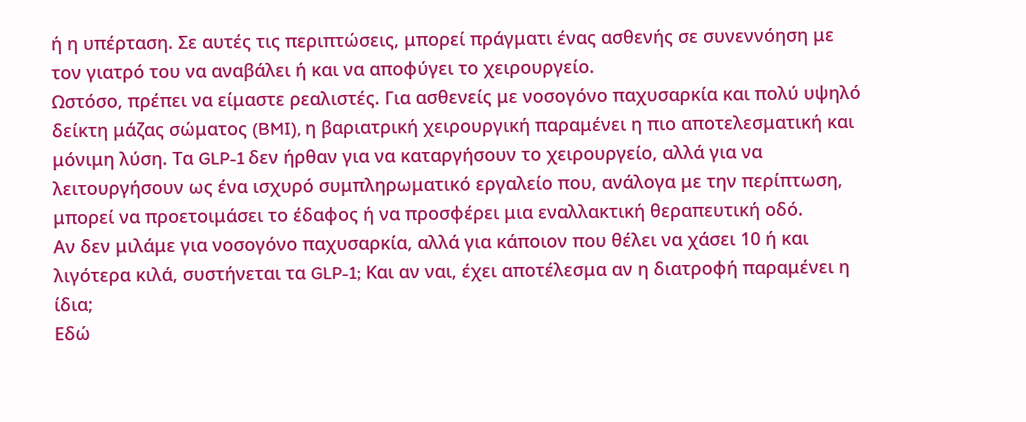ή η υπέρταση. Σε αυτές τις περιπτώσεις, μπορεί πράγματι ένας ασθενής σε συνεννόηση με τον γιατρό του να αναβάλει ή και να αποφύγει το χειρουργείο.
Ωστόσο, πρέπει να είμαστε ρεαλιστές. Για ασθενείς με νοσογόνο παχυσαρκία και πολύ υψηλό δείκτη μάζας σώματος (BMI), η βαριατρική χειρουργική παραμένει η πιο αποτελεσματική και μόνιμη λύση. Τα GLP-1 δεν ήρθαν για να καταργήσουν το χειρουργείο, αλλά για να λειτουργήσουν ως ένα ισχυρό συμπληρωματικό εργαλείο που, ανάλογα με την περίπτωση, μπορεί να προετοιμάσει το έδαφος ή να προσφέρει μια εναλλακτική θεραπευτική οδό.
Αν δεν μιλάμε για νοσογόνο παχυσαρκία, αλλά για κάποιον που θέλει να χάσει 10 ή και λιγότερα κιλά, συστήνεται τα GLP-1; Και αν ναι, έχει αποτέλεσμα αν η διατροφή παραμένει η ίδια;
Εδώ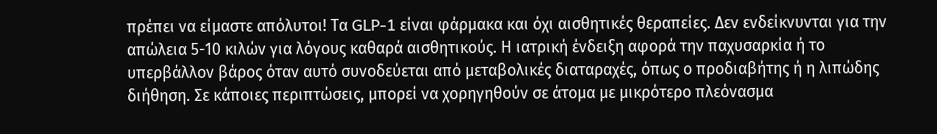πρέπει να είμαστε απόλυτοι! Τα GLP-1 είναι φάρμακα και όχι αισθητικές θεραπείες. Δεν ενδείκνυνται για την απώλεια 5-10 κιλών για λόγους καθαρά αισθητικούς. Η ιατρική ένδειξη αφορά την παχυσαρκία ή το υπερβάλλον βάρος όταν αυτό συνοδεύεται από μεταβολικές διαταραχές, όπως ο προδιαβήτης ή η λιπώδης διήθηση. Σε κάποιες περιπτώσεις, μπορεί να χορηγηθούν σε άτομα με μικρότερο πλεόνασμα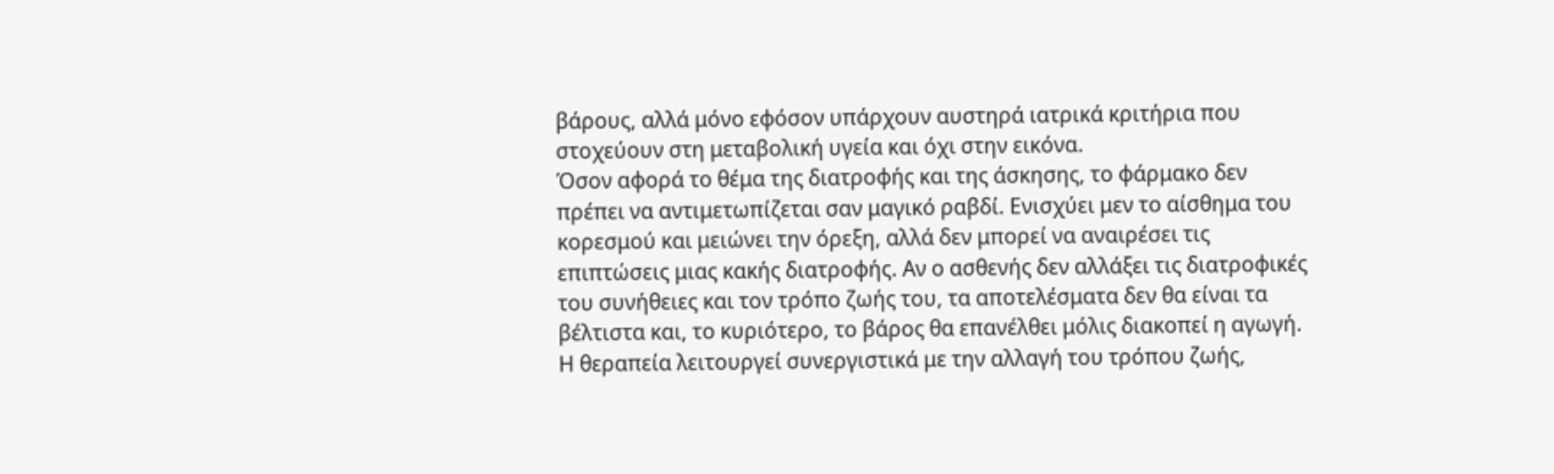βάρους, αλλά μόνο εφόσον υπάρχουν αυστηρά ιατρικά κριτήρια που στοχεύουν στη μεταβολική υγεία και όχι στην εικόνα.
Όσον αφορά το θέμα της διατροφής και της άσκησης, το φάρμακο δεν πρέπει να αντιμετωπίζεται σαν μαγικό ραβδί. Ενισχύει μεν το αίσθημα του κορεσμού και μειώνει την όρεξη, αλλά δεν μπορεί να αναιρέσει τις επιπτώσεις μιας κακής διατροφής. Αν ο ασθενής δεν αλλάξει τις διατροφικές του συνήθειες και τον τρόπο ζωής του, τα αποτελέσματα δεν θα είναι τα βέλτιστα και, το κυριότερο, το βάρος θα επανέλθει μόλις διακοπεί η αγωγή. Η θεραπεία λειτουργεί συνεργιστικά με την αλλαγή του τρόπου ζωής,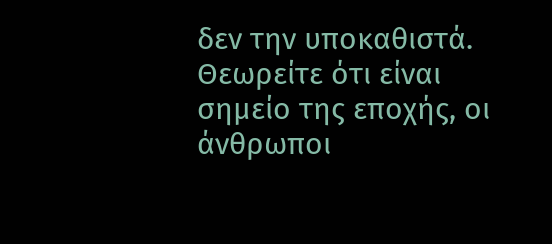δεν την υποκαθιστά.
Θεωρείτε ότι είναι σημείο της εποχής, οι άνθρωποι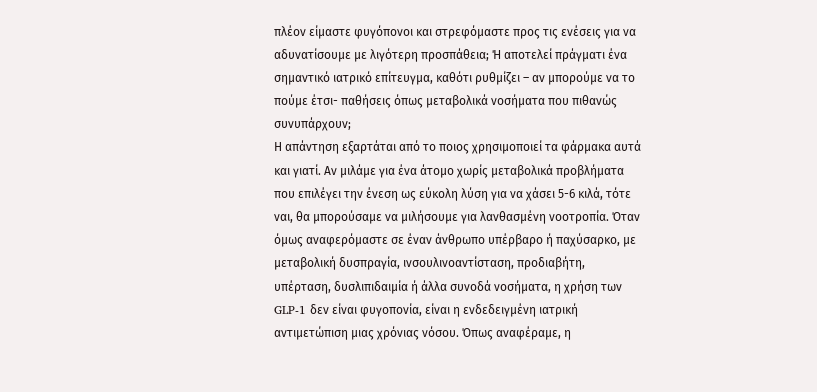πλέον είμαστε φυγόπονοι και στρεφόμαστε προς τις ενέσεις για να αδυνατίσουμε με λιγότερη προσπάθεια; Ή αποτελεί πράγματι ένα σημαντικό ιατρικό επίτευγμα, καθότι ρυθμίζει – αν μπορούμε να το πούμε έτσι- παθήσεις όπως μεταβολικά νοσήματα που πιθανώς συνυπάρχουν;
Η απάντηση εξαρτάται από το ποιος χρησιμοποιεί τα φάρμακα αυτά και γιατί. Αν μιλάμε για ένα άτομο χωρίς μεταβολικά προβλήματα που επιλέγει την ένεση ως εύκολη λύση για να χάσει 5-6 κιλά, τότε ναι, θα μπορούσαμε να μιλήσουμε για λανθασμένη νοοτροπία. Όταν όμως αναφερόμαστε σε έναν άνθρωπο υπέρβαρο ή παχύσαρκο, με μεταβολική δυσπραγία, ινσουλινοαντίσταση, προδιαβήτη, υπέρταση, δυσλιπιδαιμία ή άλλα συνοδά νοσήματα, η χρήση των GLP-1 δεν είναι φυγοπονία, είναι η ενδεδειγμένη ιατρική αντιμετώπιση μιας χρόνιας νόσου. Όπως αναφέραμε, η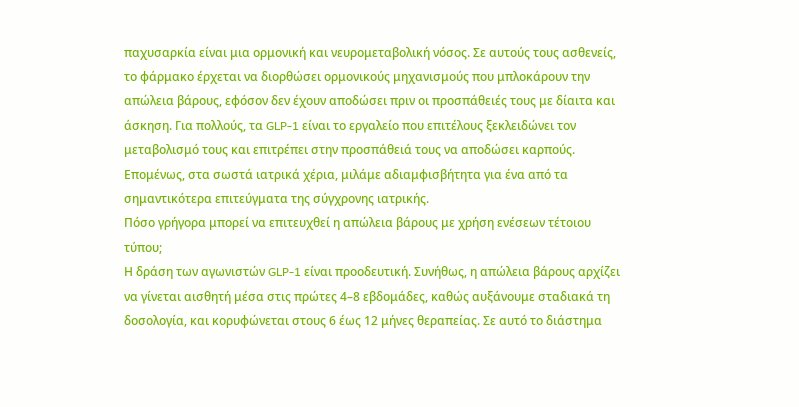παχυσαρκία είναι μια ορμονική και νευρομεταβολική νόσος. Σε αυτούς τους ασθενείς, το φάρμακο έρχεται να διορθώσει ορμονικούς μηχανισμούς που μπλοκάρουν την απώλεια βάρους, εφόσον δεν έχουν αποδώσει πριν οι προσπάθειές τους με δίαιτα και άσκηση. Για πολλούς, τα GLP-1 είναι το εργαλείο που επιτέλους ξεκλειδώνει τον μεταβολισμό τους και επιτρέπει στην προσπάθειά τους να αποδώσει καρπούς. Επομένως, στα σωστά ιατρικά χέρια, μιλάμε αδιαμφισβήτητα για ένα από τα σημαντικότερα επιτεύγματα της σύγχρονης ιατρικής.
Πόσο γρήγορα μπορεί να επιτευχθεί η απώλεια βάρους με χρήση ενέσεων τέτοιου τύπου;
Η δράση των αγωνιστών GLP-1 είναι προοδευτική. Συνήθως, η απώλεια βάρους αρχίζει να γίνεται αισθητή μέσα στις πρώτες 4–8 εβδομάδες, καθώς αυξάνουμε σταδιακά τη δοσολογία, και κορυφώνεται στους 6 έως 12 μήνες θεραπείας. Σε αυτό το διάστημα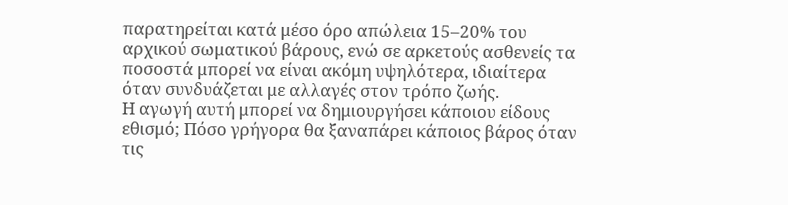παρατηρείται κατά μέσο όρο απώλεια 15–20% του αρχικού σωματικού βάρους, ενώ σε αρκετούς ασθενείς τα ποσοστά μπορεί να είναι ακόμη υψηλότερα, ιδιαίτερα όταν συνδυάζεται με αλλαγές στον τρόπο ζωής.
Η αγωγή αυτή μπορεί να δημιουργήσει κάποιου είδους εθισμό; Πόσο γρήγορα θα ξαναπάρει κάποιος βάρος όταν τις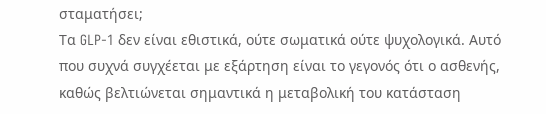σταματήσει;
Τα GLP-1 δεν είναι εθιστικά, ούτε σωματικά ούτε ψυχολογικά. Αυτό που συχνά συγχέεται με εξάρτηση είναι το γεγονός ότι ο ασθενής, καθώς βελτιώνεται σημαντικά η μεταβολική του κατάσταση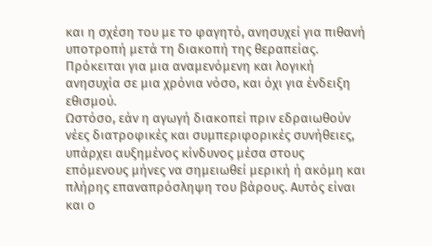και η σχέση του με το φαγητό, ανησυχεί για πιθανή υποτροπή μετά τη διακοπή της θεραπείας. Πρόκειται για μια αναμενόμενη και λογική ανησυχία σε μια χρόνια νόσο, και όχι για ένδειξη εθισμού.
Ωστόσο, εάν η αγωγή διακοπεί πριν εδραιωθούν νέες διατροφικές και συμπεριφορικές συνήθειες, υπάρχει αυξημένος κίνδυνος μέσα στους επόμενους μήνες να σημειωθεί μερική ή ακόμη και πλήρης επαναπρόσληψη του βάρους. Αυτός είναι και ο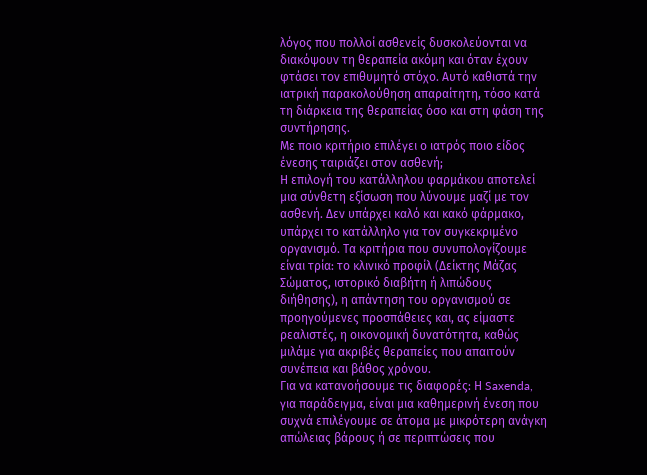λόγος που πολλοί ασθενείς δυσκολεύονται να διακόψουν τη θεραπεία ακόμη και όταν έχουν φτάσει τον επιθυμητό στόχο. Αυτό καθιστά την ιατρική παρακολούθηση απαραίτητη, τόσο κατά τη διάρκεια της θεραπείας όσο και στη φάση της συντήρησης.
Με ποιο κριτήριο επιλέγει ο ιατρός ποιο είδος ένεσης ταιριάζει στον ασθενή;
Η επιλογή του κατάλληλου φαρμάκου αποτελεί μια σύνθετη εξίσωση που λύνουμε μαζί με τον ασθενή. Δεν υπάρχει καλό και κακό φάρμακο, υπάρχει το κατάλληλο για τον συγκεκριμένο οργανισμό. Τα κριτήρια που συνυπολογίζουμε είναι τρία: το κλινικό προφίλ (Δείκτης Μάζας Σώματος, ιστορικό διαβήτη ή λιπώδους διήθησης), η απάντηση του οργανισμού σε προηγούμενες προσπάθειες και, ας είμαστε ρεαλιστές, η οικονομική δυνατότητα, καθώς μιλάμε για ακριβές θεραπείες που απαιτούν συνέπεια και βάθος χρόνου.
Για να κατανοήσουμε τις διαφορές: Η Saxenda, για παράδειγμα, είναι μια καθημερινή ένεση που συχνά επιλέγουμε σε άτομα με μικρότερη ανάγκη απώλειας βάρους ή σε περιπτώσεις που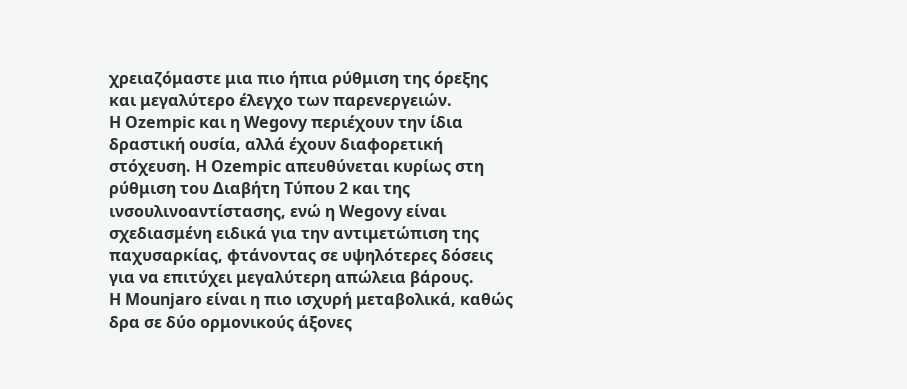χρειαζόμαστε μια πιο ήπια ρύθμιση της όρεξης και μεγαλύτερο έλεγχο των παρενεργειών.
Η Ozempic και η Wegovy περιέχουν την ίδια δραστική ουσία, αλλά έχουν διαφορετική στόχευση. Η Ozempic απευθύνεται κυρίως στη ρύθμιση του Διαβήτη Τύπου 2 και της ινσουλινοαντίστασης, ενώ η Wegovy είναι σχεδιασμένη ειδικά για την αντιμετώπιση της παχυσαρκίας, φτάνοντας σε υψηλότερες δόσεις για να επιτύχει μεγαλύτερη απώλεια βάρους.
Η Mounjaro είναι η πιο ισχυρή μεταβολικά, καθώς δρα σε δύο ορμονικούς άξονες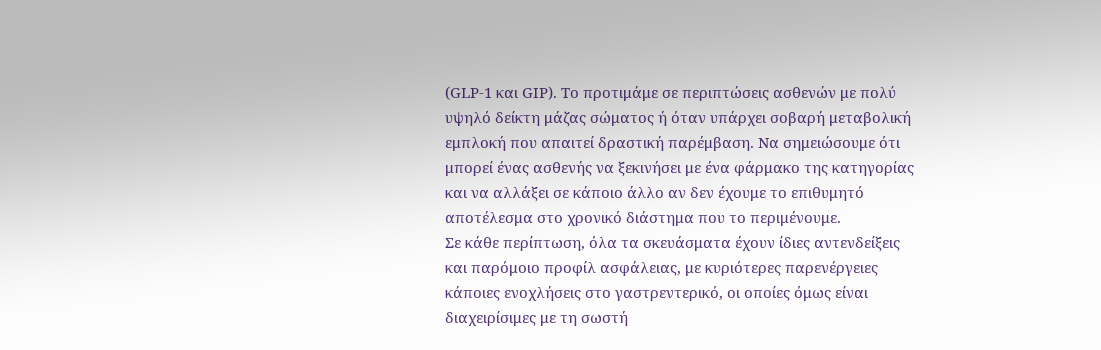(GLP-1 και GIP). Το προτιμάμε σε περιπτώσεις ασθενών με πολύ υψηλό δείκτη μάζας σώματος ή όταν υπάρχει σοβαρή μεταβολική εμπλοκή που απαιτεί δραστική παρέμβαση. Να σημειώσουμε ότι μπορεί ένας ασθενής να ξεκινήσει με ένα φάρμακο της κατηγορίας και να αλλάξει σε κάποιο άλλο αν δεν έχουμε το επιθυμητό αποτέλεσμα στο χρονικό διάστημα που το περιμένουμε.
Σε κάθε περίπτωση, όλα τα σκευάσματα έχουν ίδιες αντενδείξεις και παρόμοιο προφίλ ασφάλειας, με κυριότερες παρενέργειες κάποιες ενοχλήσεις στο γαστρεντερικό, οι οποίες όμως είναι διαχειρίσιμες με τη σωστή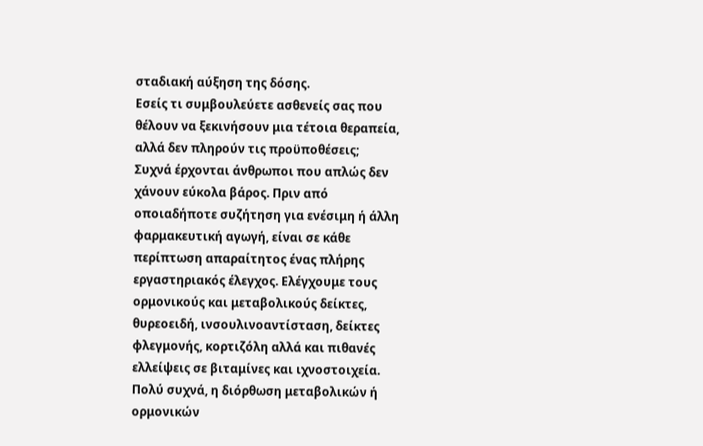σταδιακή αύξηση της δόσης.
Εσείς τι συμβουλεύετε ασθενείς σας που θέλουν να ξεκινήσουν μια τέτοια θεραπεία, αλλά δεν πληρούν τις προϋποθέσεις;
Συχνά έρχονται άνθρωποι που απλώς δεν χάνουν εύκολα βάρος. Πριν από οποιαδήποτε συζήτηση για ενέσιμη ή άλλη φαρμακευτική αγωγή, είναι σε κάθε περίπτωση απαραίτητος ένας πλήρης εργαστηριακός έλεγχος. Ελέγχουμε τους ορμονικούς και μεταβολικούς δείκτες, θυρεοειδή, ινσουλινοαντίσταση, δείκτες φλεγμονής, κορτιζόλη αλλά και πιθανές ελλείψεις σε βιταμίνες και ιχνοστοιχεία.
Πολύ συχνά, η διόρθωση μεταβολικών ή ορμονικών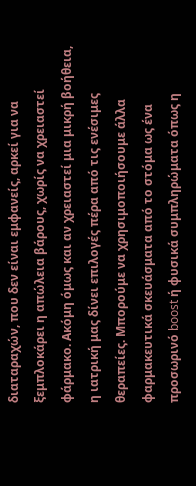διαταραχών, που δεν είναι εμφανείς, αρκεί για να ξεμπλοκάρει η απώλεια βάρους, χωρίς να χρειαστεί φάρμακο. Ακόμη όμως και αν χρειαστεί μια μικρή βοήθεια, η ιατρική μας δίνει επιλογές πέρα από τις ενέσιμες θεραπείες. Μπορούμε να χρησιμοποιήσουμε άλλα φαρμακευτικά σκευάσματα από το στόμα ως ένα προσωρινό boost ή φυσικά συμπληρώματα όπως η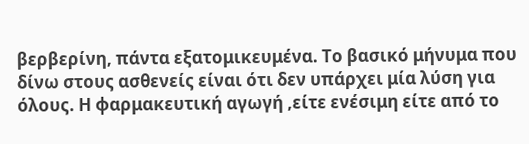βερβερίνη, πάντα εξατομικευμένα. Το βασικό μήνυμα που δίνω στους ασθενείς είναι ότι δεν υπάρχει μία λύση για όλους. Η φαρμακευτική αγωγή ,είτε ενέσιμη είτε από το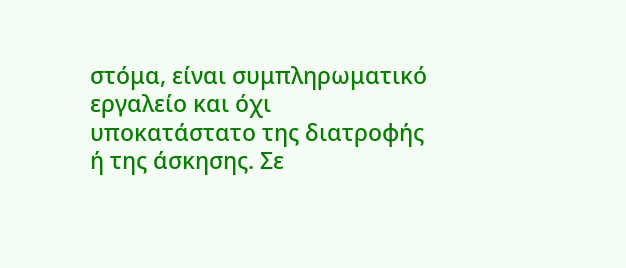στόμα, είναι συμπληρωματικό εργαλείο και όχι υποκατάστατο της διατροφής ή της άσκησης. Σε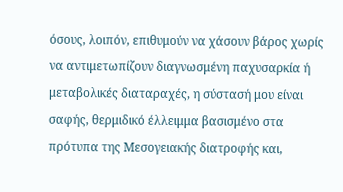όσους, λοιπόν, επιθυμούν να χάσουν βάρος χωρίς να αντιμετωπίζουν διαγνωσμένη παχυσαρκία ή μεταβολικές διαταραχές, η σύστασή μου είναι σαφής, θερμιδικό έλλειμμα βασισμένο στα πρότυπα της Μεσογειακής διατροφής και,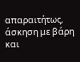απαραιτήτως, άσκηση με βάρη και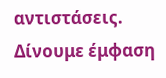αντιστάσεις.
Δίνουμε έμφαση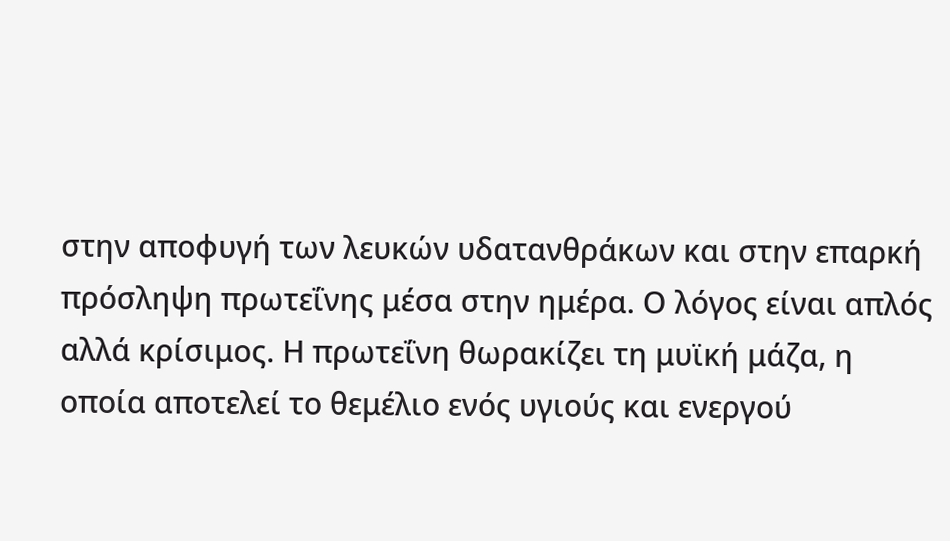στην αποφυγή των λευκών υδατανθράκων και στην επαρκή πρόσληψη πρωτεΐνης μέσα στην ημέρα. Ο λόγος είναι απλός αλλά κρίσιμος. Η πρωτεΐνη θωρακίζει τη μυϊκή μάζα, η οποία αποτελεί το θεμέλιο ενός υγιούς και ενεργού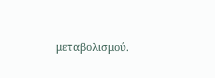μεταβολισμού.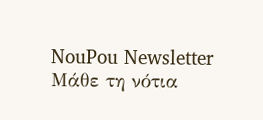NouPou Newsletter
Μάθε τη νότια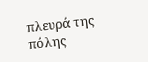πλευρά της πόλης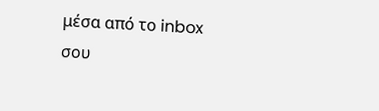μέσα από το inbox σου